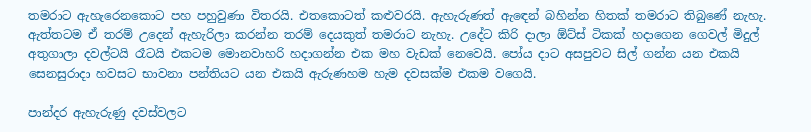තමරාට ඇහැරෙනකොට පහ පහුවුණා විතරයි. එතකොටත් කළුවරයි. ඇහැරුණත් ඇඳෙන් බහින්න හිතක් තමරාට තිබුණේ නැහැ. ඇත්තටම ඒ තරම් උදෙන් ඇහැරිලා කරන්න තරම් දෙයකුත් තමරාට නැහැ. උදේට කිරි දාලා ඕට්ස් ටිකක් හදාගෙන ගෙවල් මිදුල් අතුගාලා දවල්ටයි රෑටයි එකටම මොනවාහරි හදාගන්න එක මහ වැඩක් නෙවෙයි. පෝය දාට අසපුවට සිල් ගන්න යන එකයි සෙනසුරාදා හවසට භාවනා පන්තියට යන එකයි ඇරුණහම හැම දවසක්ම එකම වගෙයි.

පාන්දර ඇහැරුණු දවස්වලට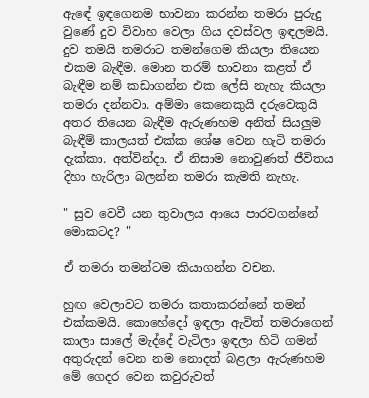ඇඳේ ඉඳගෙනම භාවනා කරන්න තමරා පුරුදු වුණේ දුව විවාහ වෙලා ගිය දවස්වල ඉඳලමයි. දුව තමයි තමරාට තමන්ගෙම කියලා තියෙන එකම බැඳීම. මොන තරම් භාවනා කළත් ඒ බැඳීම නම් කඩාගන්න එක ලේසි නැහැ කියලා තමරා දන්නවා. අම්මා කෙනෙකුයි දරුවෙකුයි අතර තියෙන බැඳීම ඇරුණහම අනිත් සියලුම බැඳීම් කාලයත් එක්ක ශේෂ වෙන හැටි තමරා දැක්කා. අත්වින්දා. ඒ නිසාම නොවුණත් ජීවිතය දිහා හැරිලා බලන්න තමරා කැමති නැහැ.

" සුව වෙවී යන තුවාලය ආයෙ පාරවගන්නේ මොකටද? "

ඒ තමරා තමන්ටම කියාගන්න වචන.

හුඟ වෙලාවට තමරා කතාකරන්නේ තමන් එක්කමයි. කොහේදෝ ඉඳලා ඇවිත් තමරාගෙන් කාලා සාලේ මැද්දේ වැටිලා ඉඳලා හිටි ගමන් අතුරුදන් වෙන නම නොදත් බළලා ඇරුණහම මේ ගෙදර වෙන කවුරුවත්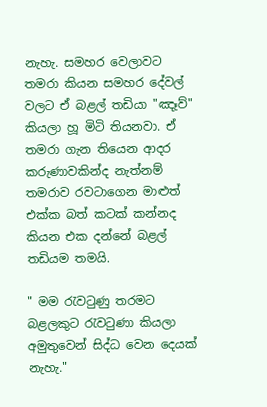නැහැ. සමහර වෙලාවට තමරා කියන සමහර දේවල් වලට ඒ බළල් තඩියා "ඤෑව්" කියලා හූ මිටි තියනවා. ඒ තමරා ගැන තියෙන ආදර කරුණාවකින්ද නැත්නම් තමරාව රවටාගෙන මාළුත් එක්ක බත් කටක් කන්නද කියන එක දන්නේ බළල් තඩියම තමයි.

" මම රැවටුණු තරමට බළලකුට රැවටුණා කියලා අමුතුවෙන් සිද්ධ වෙන දෙයක් නැහැ."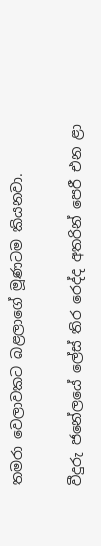තමරා වෙලාවකට බළලාගේ මූණටම කියනවා.

වීදුරු ජනේලයේ ලේස් තිර රෙද්ද අතරින් පෙරී එන ළා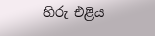හිරු එළිය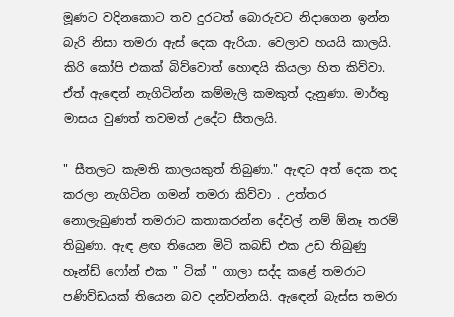මූණට වදිනකොට තව දුරටත් බොරුවට නිදාගෙන ඉන්න බැරි නිසා තමරා ඇස් දෙක ඇරියා. වෙලාව හයයි කාලයි. කිරි කෝපි එකක් බිව්වොත් හොඳයි කියලා හිත කිව්වා. ඒත් ඇඳෙන් නැගිටින්න කම්මැලි කමකුත් දැනුණා. මාර්තු මාසය වුණත් තවමත් උදේට සීතලයි.

" සීතලට කැමති කාලයකුත් තිබුණා." ඇඳට අත් දෙක තද කරලා නැගිටින ගමන් තමරා කිව්වා . උත්තර නොලැබුණත් තමරාට කතාකරන්න දේවල් නම් ඕනෑ තරම් තිබුණා. ඇඳ ළඟ තියෙන මිටි කබඩ් එක උඩ තිබුණු හෑන්ඩ් ෆෝන් එක " ටික් " ගාලා සද්ද කළේ තමරාට පණිව්ඩයක් තියෙන බව දන්වන්නයි. ඇඳෙන් බැස්ස තමරා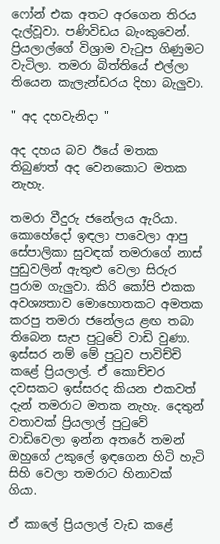ෆෝන් එක අතට අරගෙන තිරය දැල්වූවා. පණිවිඩය බැංකුවෙන්. ප්‍රියලාල්ගේ විශ්‍රාම වැටුප ගිණුමට වැටිලා. තමරා බිත්තියේ එල්ලා තියෙන කැලැන්ඩරය දිහා බැලුවා.

" අද දහවැනිදා "

අද දහය බව ඊයේ මතක තිබුණත් අද වෙනකොට මතක නැහැ.

තමරා වීදුරු ජනේලය ඇරියා. කොහේදෝ ඉඳලා පාවෙලා ආපු සේපාලිකා සුවඳක් තමරාගේ නාස් පුඩුවලින් ඇතුළු වෙලා සිරුර පුරාම ගැලුවා. කිරි කෝපි එකක අවශ්‍යතාව මොහොතකට අමතක කරපු තමරා ජනේලය ළඟ තබා තිබෙන සැප පුටුවේ වාඩි වුණා. ඉස්සර නම් මේ පුටුව පාවිච්චි කළේ ප්‍රියලාල්. ඒ කොච්චර දවසකට ඉස්සරද කියන එකවත් දැන් තමරාට මතක නැහැ. දෙතුන් වතාවක් ප්‍රියලාල් පුටුවේ වාඩිවෙලා ඉන්න අතරේ තමන් ඔහුගේ උකුලේ ඉඳගෙන හිටි හැටි සිහි වෙලා තමරාට හිනාවක් ගියා.

ඒ කාලේ ප්‍රියලාල් වැඩ කළේ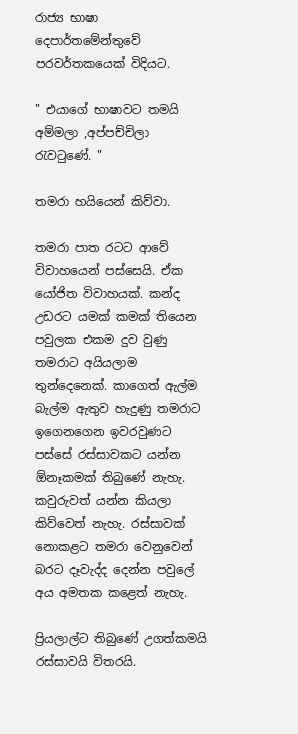රාජ්‍ය භාෂා දෙපාර්තමේන්තුවේ පරවර්තකයෙක් විදියට.

" එයාගේ භාෂාවට තමයි අම්මලා ,අප්පච්චිලා රැවටුණේ. "

තමරා හයියෙන් කිව්වා.

තමරා පාත රටට ආවේ විවාහයෙන් පස්සෙයි. ඒක යෝජිත විවාහයක්. කන්ද උඩරට යමක් කමක් තියෙන පවුලක එකම දුව වුණු තමරාට අයියලාම තුන්දෙනෙක්. කාගෙත් ඇල්ම බැල්ම ඇතුව හැදුණු තමරාට ඉගෙනගෙන ඉවරවුණට පස්සේ රස්සාවකට යන්න ඕනෑකමක් තිබුණේ නැහැ. කවුරුවත් යන්න කියලා කිව්වෙත් නැහැ. රස්සාවක් නොකළට තමරා වෙනුවෙන් බරට දෑවැද්ද දෙන්න පවුලේ අය අමතක කළෙත් නැහැ.

ප්‍රියලාල්ට තිබුණේ උගත්කමයි රස්සාවයි විතරයි.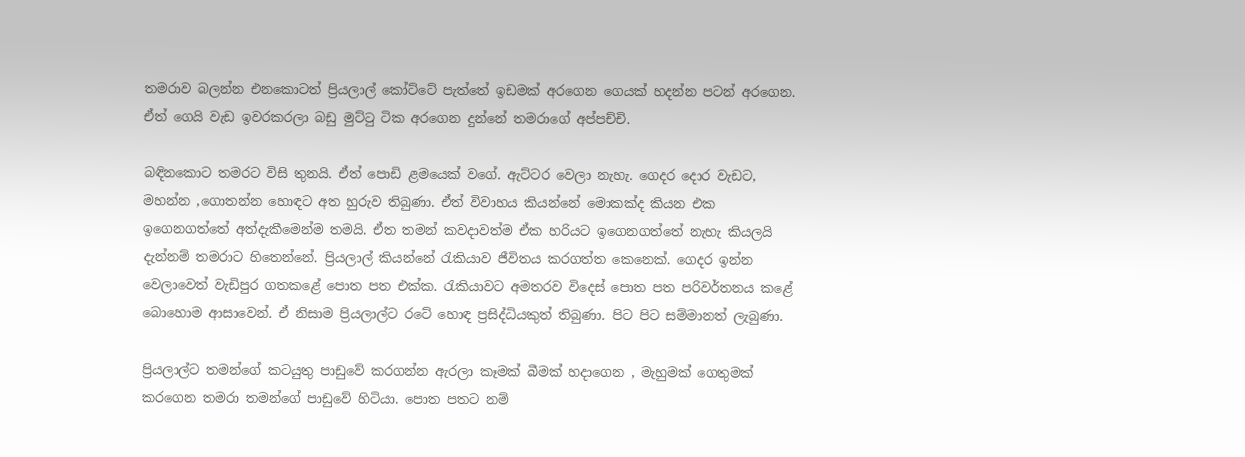තමරාව බලන්න එනකොටත් ප්‍රියලාල් කෝට්ටේ පැත්තේ ඉඩමක් අරගෙන ගෙයක් හදන්න පටන් අරගෙන. ඒත් ගෙයි වැඩ ඉවරකරලා බඩු මුට්ටු ටික අරගෙන දුන්නේ තමරාගේ අප්පච්චි.

බඳිනකොට තමරට විසි තුනයි. ඒත් පොඩි ළමයෙක් වගේ. ඇට්ටර වෙලා නැහැ. ගෙදර දොර වැඩට, මහන්න ,ගොතන්න හොඳට අත හුරුව තිබුණා. ඒත් විවාහය කියන්නේ මොකක්ද කියන එක ඉගෙනගත්තේ අත්දැකීමෙන්ම තමයි. ඒත තමන් කවදාවත්ම ඒක හරියට ඉගෙනගත්තේ නැහැ කියලයි දැන්නම් තමරාට හිතෙන්නේ. ප්‍රියලාල් කියන්නේ රැකියාව ජීවිතය කරගත්ත කෙනෙක්. ගෙදර ඉන්න වෙලාවෙත් වැඩිපුර ගතකළේ පොත පත එක්ක. රැකියාවට අමතරව විදෙස් පොත පත පරිවර්තනය කළේ බොහොම ආසාවෙන්. ඒ නිසාම ප්‍රියලාල්ට රටේ හොඳ ප්‍රසිද්ධියකුත් තිබුණා. පිට පිට සම්මානත් ලැබුණා.

ප්‍රියලාල්ට තමන්ගේ කටයුතු පාඩුවේ කරගන්න ඇරලා කෑමක් බීමක් හදාගෙන , මැහුමක් ගෙතුමක් කරගෙන තමරා තමන්ගේ පාඩුවේ හිටියා. පොත පතට නම්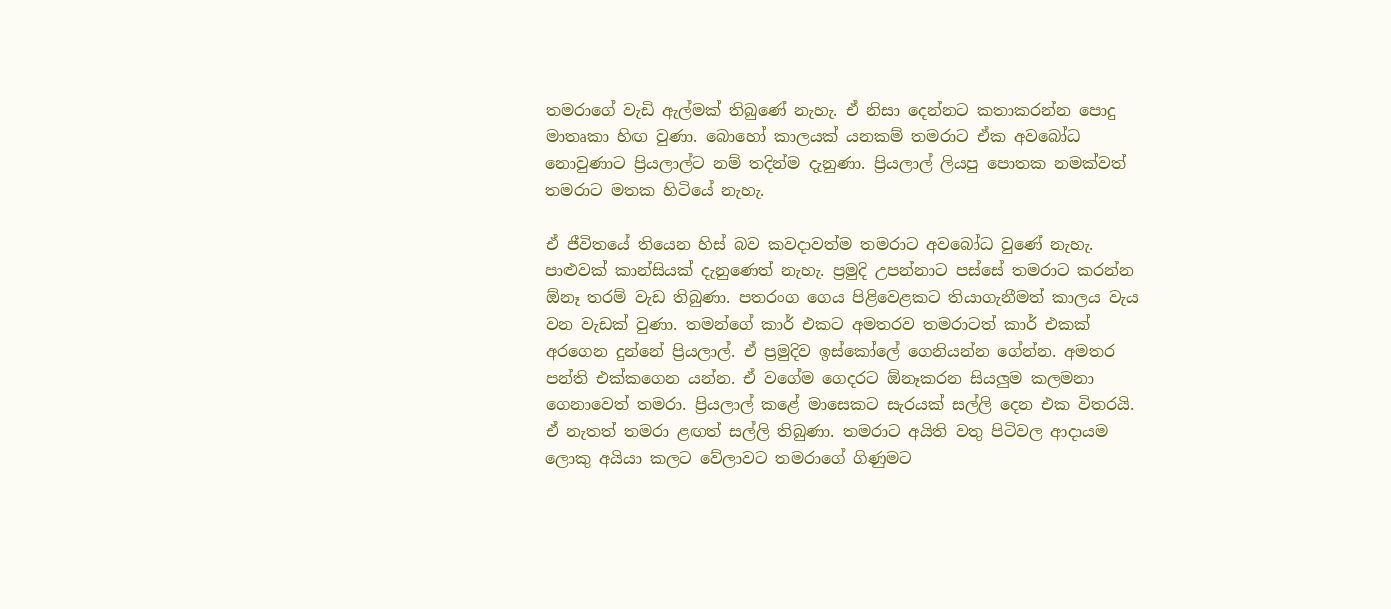තමරාගේ වැඩි ඇල්මක් තිබුණේ නැහැ. ඒ නිසා දෙන්නට කතාකරන්න පොදු මාතෘකා හිඟ වුණා. බොහෝ කාලයක් යනකම් තමරාට ඒක අවබෝධ නොවුණාට ප්‍රියලාල්ට නම් තදින්ම දැනුණා. ප්‍රියලාල් ලියපු පොතක නමක්වත් තමරාට මතක හිටියේ නැහැ.

ඒ ජීවිතයේ තියෙන හිස් බව කවදාවත්ම තමරාට අවබෝධ වුණේ නැහැ. පාළුවක් කාන්සියක් දැනුණෙත් නැහැ. ප්‍රමුදි උපන්නාට පස්සේ තමරාට කරන්න ඕනෑ තරම් වැඩ තිබුණා. පතරංග ගෙය පිළිවෙළකට තියාගැනීමත් කාලය වැය වන වැඩක් වුණා. තමන්ගේ කාර් එකට අමතරව තමරාටත් කාර් එකක් අරගෙන දුන්නේ ප්‍රියලාල්. ඒ ප්‍රමුදිව ඉස්කෝලේ ගෙනියන්න ගේන්න. අමතර පන්ති එක්කගෙන යන්න. ඒ වගේම ගෙදරට ඕනෑකරන සියලුම කලමනා ගෙනාවෙත් තමරා. ප්‍රියලාල් කළේ මාසෙකට සැරයක් සල්ලි දෙන එක විතරයි. ඒ නැතත් තමරා ළඟත් සල්ලි තිබුණා. තමරාට අයිති වතු පිටිවල ආදායම ලොකු අයියා කලට වේලාවට තමරාගේ ගිණුමට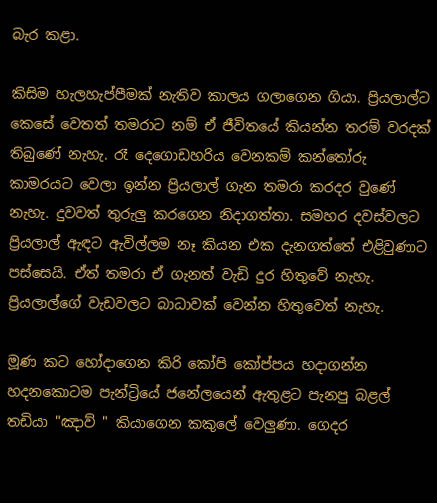බැර කළා.

කිසිම හැලහැප්පීමක් නැතිව කාලය ගලාගෙන ගියා. ප්‍රියලාල්ට කෙසේ වෙතත් තමරාට නම් ඒ ජීවිතයේ කියන්න තරම් වරදක් තිබුණේ නැහැ. රෑ දෙගොඩහරිය වෙනකම් කන්තෝරු කාමරයට වෙලා ඉන්න ප්‍රියලාල් ගැන තමරා කරදර වුණේ නැහැ. දුවවත් තුරුලු කරගෙන නිදාගත්තා. සමහර දවස්වලට ප්‍රියලාල් ඇඳට ඇවිල්ලම නෑ කියන එක දැනගත්තේ එළිවුණාට පස්සෙයි. ඒත් තමරා ඒ ගැනත් වැඩි දුර හිතුවේ නැහැ. ප්‍රියලාල්ගේ වැඩවලට බාධාවක් වෙන්න හිතුවෙත් නැහැ.

මූණ කට හෝදාගෙන කිරි කෝපි කෝප්පය හදාගන්න හදනකොටම පැන්ට්‍රියේ ජනේලයෙන් ඇතුළට පැනපු බළල් තඩියා "ඤාව් " කියාගෙන කකුලේ වෙලුණා. ගෙදර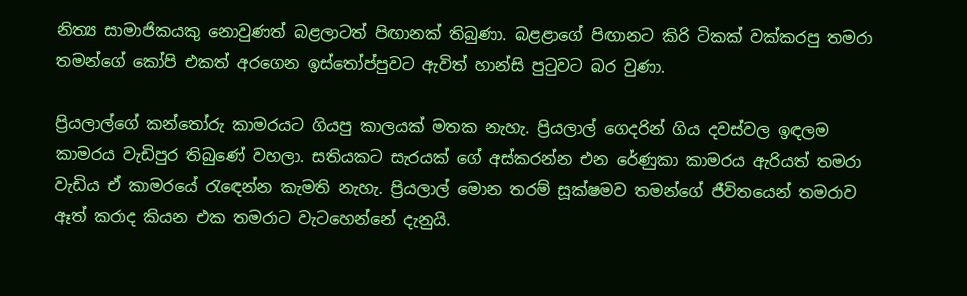නිත්‍ය සාමාජිකයකු නොවුණත් බළලාටත් පිඟානක් තිබුණා. බළළාගේ පිඟානට කිරි ටිකක් වක්කරපු තමරා තමන්ගේ කෝපි එකත් අරගෙන ඉස්තෝප්පුවට ඇවිත් හාන්සි පුටුවට බර වුණා.

ප්‍රියලාල්ගේ කන්තෝරු කාමරයට ගියපු කාලයක් මතක නැහැ. ප්‍රියලාල් ගෙදරින් ගිය දවස්වල ඉඳලම කාමරය වැඩිපුර තිබුණේ වහලා. සතියකට සැරයක් ගේ අස්කරන්න එන රේණුකා කාමරය ඇරියත් තමරා වැඩිය ඒ කාමරයේ රැඳෙන්න කැමති නැහැ. ප්‍රියලාල් මොන තරම් සූක්ෂමව තමන්ගේ ජීවිතයෙන් තමරාව ඈත් කරාද කියන එක තමරාට වැටහෙන්නේ දැනුයි.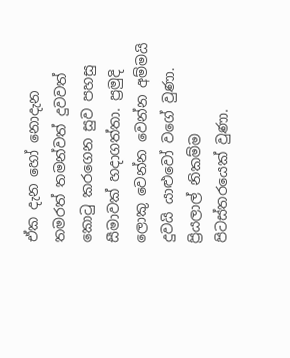ඒක දැන හෝ නොදැන තමරත් තමන්වත් දුවවත් කොටු කරගෙන සුව පහසු සීමාවක් හදාගත්තා. ප්‍රමුදි ලොකු වෙන්න වෙන්න අම්මයි දුවයි යාළුවෝ වගේ වුණා. ප්‍රියලාල් නිකම්ම පිටස්තරයෙක් වුණා.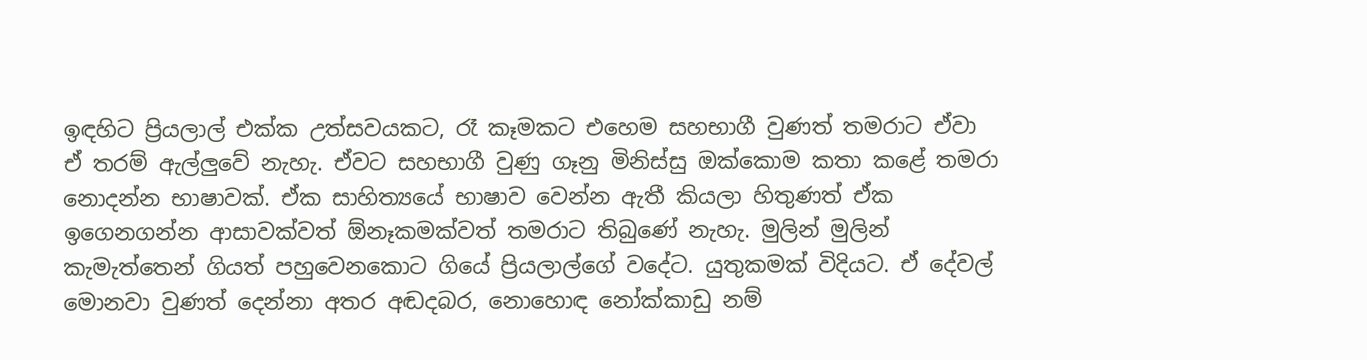ඉඳහිට ප්‍රියලාල් එක්ක උත්සවයකට, රෑ කෑමකට එහෙම සහභාගී වුණත් තමරාට ඒවා ඒ තරම් ඇල්ලුවේ නැහැ. ඒවට සහභාගී වුණු ගෑනු මිනිස්සු ඔක්කොම කතා කළේ තමරා නොදන්න භාෂාවක්. ඒක සාහිත්‍යයේ භාෂාව වෙන්න ඇතී කියලා හිතුණත් ඒක ඉගෙනගන්න ආසාවක්වත් ඕනෑකමක්වත් තමරාට තිබුණේ නැහැ. මුලින් මුලින් කැමැත්තෙන් ගියත් පහුවෙනකොට ගියේ ප්‍රියලාල්ගේ වදේට. යුතුකමක් විදියට. ඒ දේවල් මොනවා වුණත් දෙන්නා අතර අඬදබර, නොහොඳ නෝක්කාඩු නම්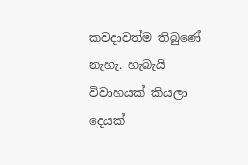කවදාවත්ම තිබුණේ නැහැ. හැබැයි විවාහයක් කියලා දෙයක්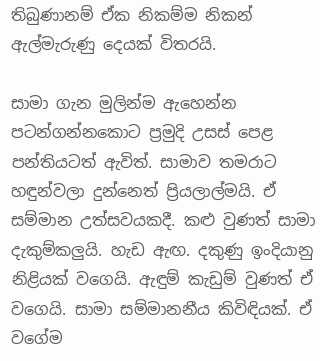තිබුණානම් ඒක නිකම්ම නිකන් ඇල්මැරුණු දෙයක් විතරයි.

සාමා ගැන මුලින්ම ඇහෙන්න පටන්ගන්නකොට ප්‍රමුදි උසස් පෙළ පන්තියටත් ඇවිත්. සාමාව තමරාට හඳුන්වලා දුන්නෙත් ප්‍රියලාල්මයි. ඒ සම්මාන උත්සවයකදී. කළු වුණත් සාමා දැකුම්කලුයි. හැඩ ඇඟ. දකුණු ඉංදියානු නිළියක් වගෙයි. ඇඳුම් කැඩුම් වුණත් ඒ වගෙයි. සාමා සම්මානනීය කිවිඳියක්. ඒ වගේම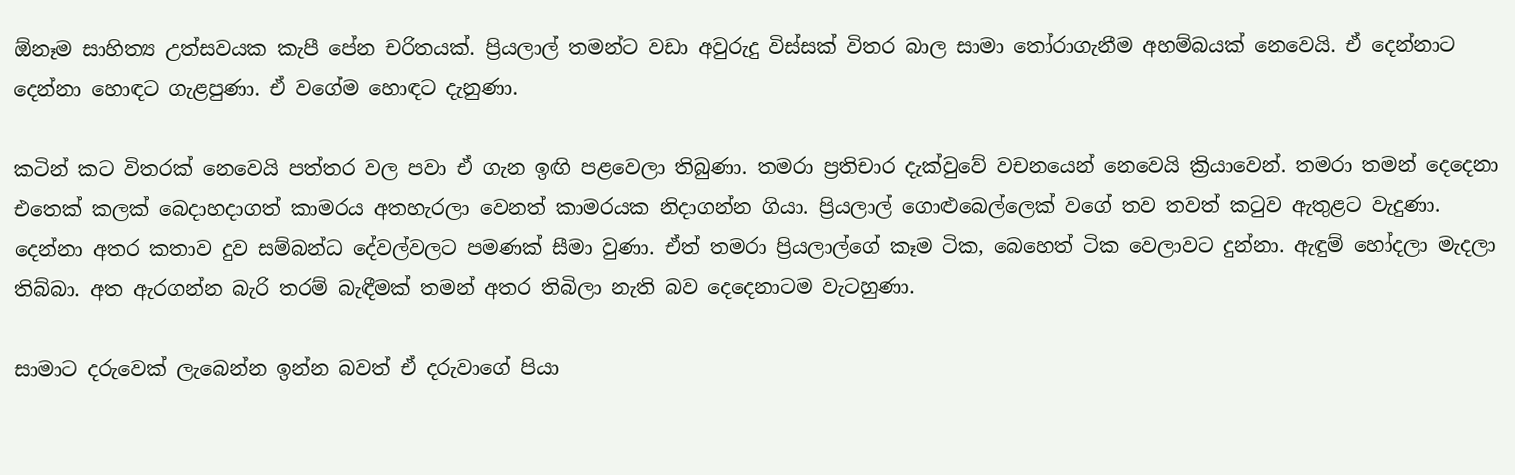ඕනෑම සාහිත්‍ය උත්සවයක කැපී පේන චරිතයක්. ප්‍රියලාල් තමන්ට වඩා අවුරුදු විස්සක් විතර බාල සාමා තෝරාගැනීම අහම්බයක් නෙවෙයි. ඒ දෙන්නාට දෙන්නා හොඳට ගැළපුණා. ඒ වගේම හොඳට දැනුණා.

කටින් කට විතරක් නෙවෙයි පත්තර වල පවා ඒ ගැන ඉඟි පළවෙලා තිබුණා. තමරා ප්‍රතිචාර දැක්වුවේ වචනයෙන් නෙවෙයි ක්‍රියාවෙන්. තමරා තමන් දෙදෙනා එතෙක් කලක් බෙදාහදාගත් කාමරය අතහැරලා වෙනත් කාමරයක නිදාගන්න ගියා. ප්‍රියලාල් ගොළුබෙල්ලෙක් වගේ තව තවත් කටුව ඇතුළට වැදුණා. දෙන්නා අතර කතාව දුව සම්බන්ධ දේවල්වලට පමණක් සීමා වුණා. ඒත් තමරා ප්‍රියලාල්ගේ කෑම ටික, බෙහෙත් ටික වෙලාවට දුන්නා. ඇඳුම් හෝදලා මැදලා තිබ්බා. අත ඇරගන්න බැරි තරම් බැඳීමක් තමන් අතර තිබිලා නැති බව දෙදෙනාටම වැටහුණා.

සාමාට දරුවෙක් ලැබෙන්න ඉන්න බවත් ඒ දරුවාගේ පියා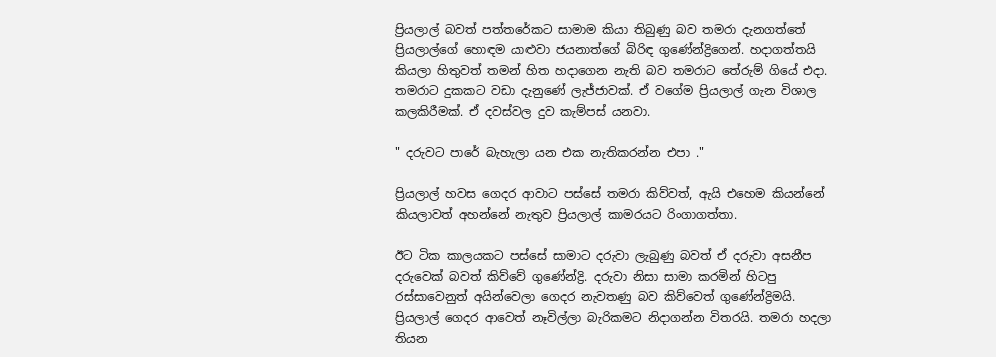ප්‍රියලාල් බවත් පත්තරේකට සාමාම කියා තිබුණු බව තමරා දැනගත්තේ ප්‍රියලාල්ගේ හොඳම යාළුවා ජයනාත්ගේ බිරිඳ ගුණේන්ද්‍රිගෙන්. හදාගත්තයි කියලා හිතුවත් තමන් හිත හදාගෙන නැති බව තමරාට තේරුම් ගියේ එදා. තමරාට දුකකට වඩා දැනුණේ ලැජ්ජාවක්. ඒ වගේම ප්‍රියලාල් ගැන විශාල කලකිරීමක්. ඒ දවස්වල දුව කැම්පස් යනවා.

" දරුවට පාරේ බැහැලා යන එක නැතිකරන්න එපා ."

ප්‍රියලාල් හවස ගෙදර ආවාට පස්සේ තමරා කිව්වත්, ඇයි එහෙම කියන්නේ කියලාවත් අහන්නේ නැතුව ප්‍රියලාල් කාමරයට රිංගාගත්තා.

ඊට ටික කාලයකට පස්සේ සාමාට දරුවා ලැබුණු බවත් ඒ දරුවා අසනීප දරුවෙක් බවත් කිව්වේ ගුණේන්ද්‍රි. දරුවා නිසා සාමා කරමින් හිටපු රස්සාවෙනුත් අයින්වෙලා ගෙදර නැවතණු බව කිව්වෙත් ගුණේන්ද්‍රිමයි. ප්‍රියලාල් ගෙදර ආවෙත් නෑවිල්ලා බැරිකමට නිදාගන්න විතරයි. තමරා හදලා තියන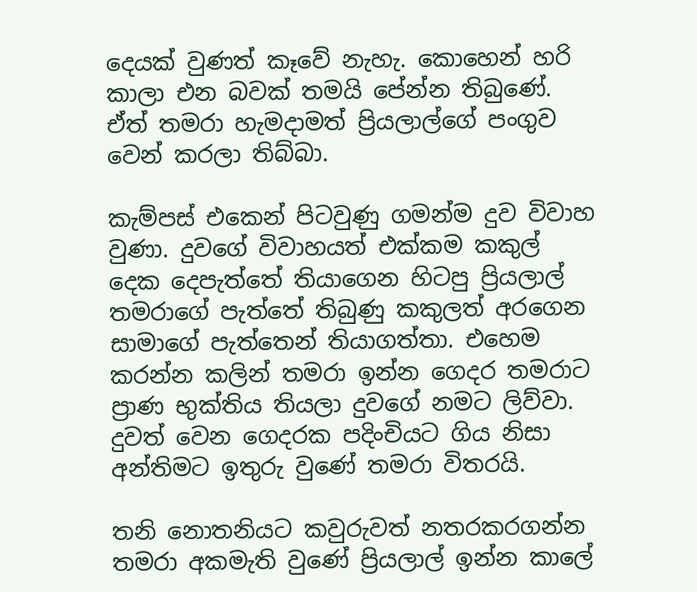දෙයක් වුණත් කෑවේ නැහැ. කොහෙන් හරි කාලා එන බවක් තමයි පේන්න තිබුණේ. ඒත් තමරා හැමදාමත් ප්‍රියලාල්ගේ පංගුව වෙන් කරලා තිබ්බා.

කැම්පස් එකෙන් පිටවුණු ගමන්ම දුව විවාහ වුණා. දුවගේ විවාහයත් එක්කම කකුල් දෙක දෙපැත්තේ තියාගෙන හිටපු ප්‍රියලාල් තමරාගේ පැත්තේ තිබුණු කකුලත් අරගෙන සාමාගේ පැත්තෙන් තියාගත්තා. එහෙම කරන්න කලින් තමරා ඉන්න ගෙදර තමරාට ප්‍රාණ භුක්තිය තියලා දුවගේ නමට ලිව්වා. දුවත් වෙන ගෙදරක පදිංචියට ගිය නිසා අන්තිමට ඉතුරු වුණේ තමරා විතරයි.

තනි නොතනියට කවුරුවත් නතරකරගන්න තමරා අකමැති වුණේ ප්‍රියලාල් ඉන්න කාලේ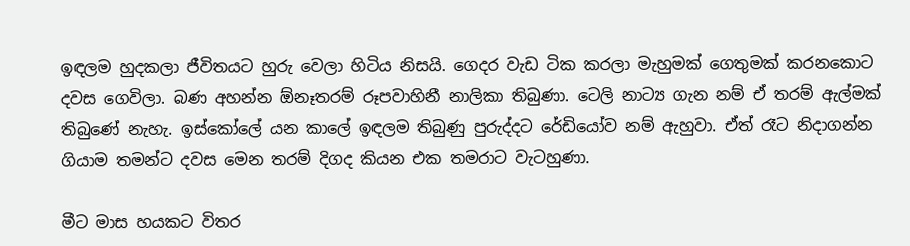ඉඳලම හුදකලා ජීවිතයට හුරු වෙලා හිටිය නිසයි. ගෙදර වැඩ ටික කරලා මැහුමක් ගෙතුමක් කරනකොට දවස ගෙවිලා. බණ අහන්න ඕනෑතරම් රූපවාහිනී නාලිකා තිබුණා. ටෙලි නාට්‍ය ගැන නම් ඒ තරම් ඇල්මක් තිබුණේ නැහැ. ඉස්කෝලේ යන කාලේ ඉඳලම තිබුණු පුරුද්දට රේඩියෝව නම් ඇහුවා. ඒත් රෑට නිදාගන්න ගියාම තමන්ට දවස මෙන තරම් දිගද කියන එක තමරාට වැටහුණා.

මීට මාස හයකට විතර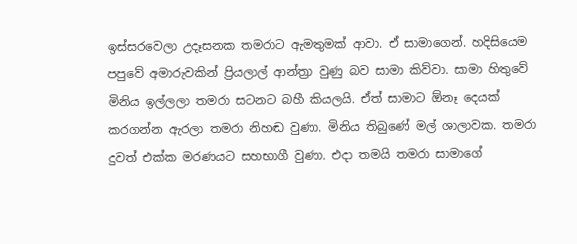ඉස්සරවෙලා උදෑසනක තමරාට ඇමතුමක් ආවා. ඒ සාමාගෙන්. හදිසියෙම පපුවේ අමාරුවකින් ප්‍රියලාල් ආන්ත්‍රා වුණු බව සාමා කිව්වා. සාමා හිතුවේ මිනිය ඉල්ලලා තමරා සටනට බහී කියලයි. ඒත් සාමාට ඕනෑ දෙයක් කරගන්න ඇරලා තමරා නිහඬ වුණා. මිනිය තිබුණේ මල් ශාලාවක. තමරා දුවත් එක්ක මරණයට සහභාගී වුණා. එදා තමයි තමරා සාමාගේ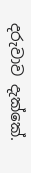දරුවාව දැක්කේ.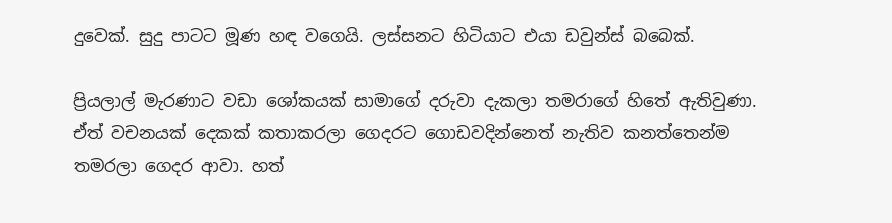දුවෙක්. සුදු පාටට මූණ හඳ වගෙයි. ලස්සනට හිටියාට එයා ඩවුන්ස් බබෙක්.

ප්‍රියලාල් මැරණාට වඩා ශෝකයක් සාමාගේ දරුවා දැකලා තමරාගේ හිතේ ඇතිවුණා. ඒත් වචනයක් දෙකක් කතාකරලා ගෙදරට ගොඩවදින්නෙත් නැතිව කනත්තෙන්ම තමරලා ගෙදර ආවා. හත්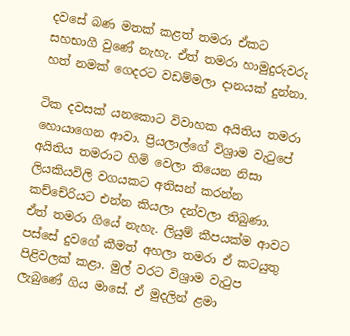දවසේ බණ මතක් කළත් තමරා ඒකට සහභාගී වුණේ නැහැ. ඒත් තමරා හාමුදුරුවරු හත් නමක් ගෙදරට වඩම්මලා දානයක් දුන්නා.

ටික දවසක් යනකොට විවාහක අයිතිය තමරා හොයාගෙන ආවා. ප්‍රියලාල්ගේ විශ්‍රාම වැටුපේ අයිතිය තමරාට හිමි වෙලා තියෙන නිසා ලියකියවිලි වගයකට අතිසන් කරන්න කච්චේරියට එන්න කියලා දන්වලා තිබුණා. ඒත් තමරා ගියේ නැහැ. ලියුම් කීපයක්ම ආවට පස්සේ දුවගේ කීමත් අහලා තමරා ඒ කටයුතු පිළිවලක් කළා. මුල් වරට විශ්‍රාම වැටුප ලැබුණේ ගිය මාසේ. ඒ මුදලින් ළමා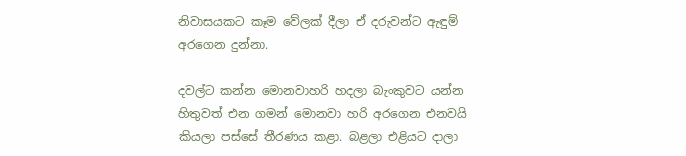නිවාසයකට කෑම වේලක් දීලා ඒ දරුවන්ට ඇඳුම් අරගෙන දුන්නා.

දවල්ට කන්න මොනවාහරි හදලා බැංකුවට යන්න හිතුවත් එන ගමන් මොනවා හරි අරගෙන එනවයි කියලා පස්සේ තීරණය කළා. බළලා එළියට දාලා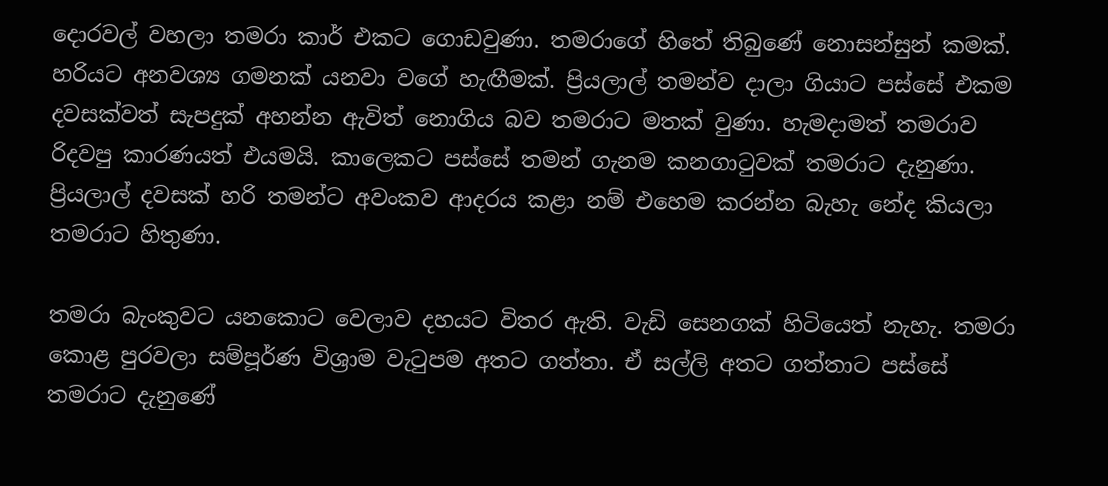දොරවල් වහලා තමරා කාර් එකට ගොඩවුණා. තමරාගේ හිතේ තිබුණේ නොසන්සුන් කමක්. හරියට අනවශ්‍ය ගමනක් යනවා වගේ හැඟීමක්. ප්‍රියලාල් තමන්ව දාලා ගියාට පස්සේ එකම දවසක්වත් සැපදුක් අහන්න ඇවිත් නොගිය බව තමරාට මතක් වුණා. හැමදාමත් තමරාව රිදවපු කාරණයත් එයමයි. කාලෙකට පස්සේ තමන් ගැනම කනගාටුවක් තමරාට දැනුණා. ප්‍රියලාල් දවසක් හරි තමන්ට අවංකව ආදරය කළා නම් එහෙම කරන්න බැහැ නේද කියලා තමරාට හිතුණා.

තමරා බැංකුවට යනකොට වෙලාව දහයට විතර ඇති. වැඩි සෙනගක් හිටියෙත් නැහැ. තමරා කොළ පුරවලා සම්පූර්ණ විශ්‍රාම වැටුපම අතට ගත්තා. ඒ සල්ලි අතට ගත්තාට පස්සේ තමරාට දැනුණේ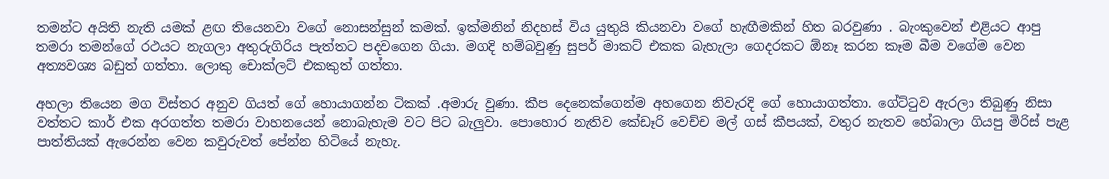තමන්ට අයිති නැති යමක් ළඟ තියෙනවා වගේ නොසන්සුන් කමක්. ඉක්මනින් නිදහස් විය යුතුයි කියනවා වගේ හැඟීමකින් හිත බරවුණා . බැංකුවෙන් එළියට ආපු තමරා තමන්ගේ රථයට නැගලා අතුරුගිරිය පැත්තට පදවගෙන ගියා. මගදි හම්බවුණු සුපර් මාකට් එකක බැහැලා ගෙදරකට ඕනෑ කරන කෑම බීම වගේම වෙන අත්‍යවශ්‍ය බඩුත් ගත්තා. ලොකු චොක්ලට් එකකුත් ගත්තා.

අහලා තියෙන මග විස්තර අනුව ගියත් ගේ හොයාගන්න ටිකක් .අමාරු වුණා. කීප දෙනෙක්ගෙන්ම අහගෙන නිවැරදි ගේ හොයාගත්තා. ගේට්ටුව ඇරලා තිබුණු නිසා වත්තට කාර් එක අරගත්ත තමරා වාහනයෙන් නොබැහැම වට පිට බැලුවා. පොහොර නැතිව කේඩෑරි වෙච්ච මල් ගස් කීපයක්, වතුර නැතව හේබාලා ගියපු මිරිස් පැළ පාත්තියක් ඇරෙන්න වෙන කවුරුවත් පේන්න හිටියේ නැහැ.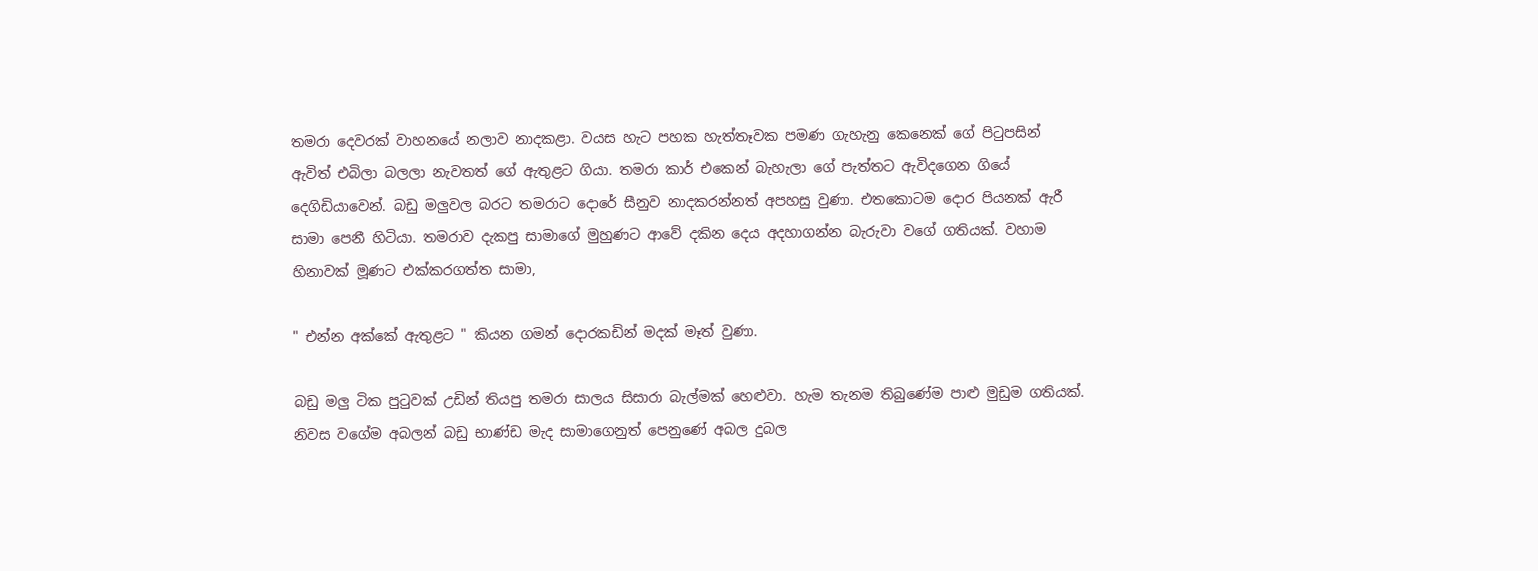තමරා දෙවරක් වාහනයේ නලාව නාදකළා. වයස හැට පහක හැත්තෑවක පමණ ගැහැනු කෙනෙක් ගේ පිටුපසින් ඇවිත් එබිලා බලලා නැවතත් ගේ ඇතුළට ගියා. තමරා කාර් එකෙන් බැහැලා ගේ පැත්තට ඇවිදගෙන ගියේ දෙගිඩියාවෙන්. බඩු මලුවල බරට තමරාට දොරේ සීනුව නාදකරන්නත් අපහසු වුණා. එතකොටම දොර පියනක් ඇරී සාමා පෙනී හිටියා. තමරාව දැකපු සාමාගේ මුහුණට ආවේ දකින දෙය අදහාගන්න බැරුවා වගේ ගතියක්. වහාම හිනාවක් මූණට එක්කරගත්ත සාමා,

" එන්න අක්කේ ඇතුළට " කියන ගමන් දොරකඩින් මදක් මෑත් වුණා.

බඩු මලු ටික පුටුවක් උඩින් තියපු තමරා සාලය සිසාරා බැල්මක් හෙළුවා. හැම තැනම තිබුණේම පාළු මුඩුම ගතියක්. නිවස වගේම අබලන් බඩු භාණ්ඩ මැද සාමාගෙනුත් පෙනුණේ අබල දුබල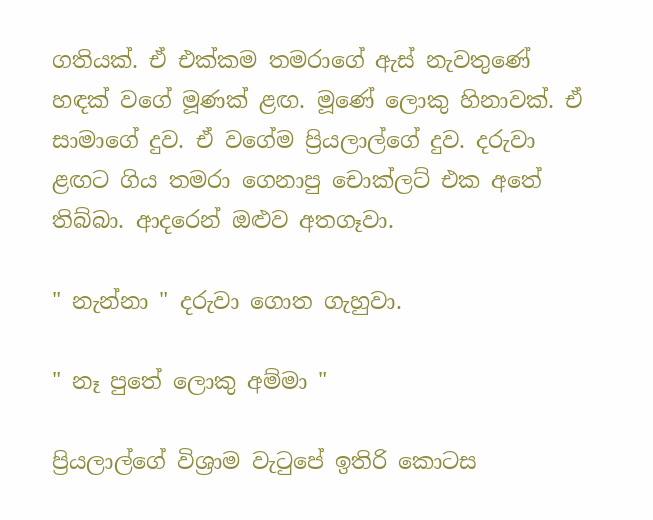ගතියක්. ඒ එක්කම තමරාගේ ඇස් නැවතුණේ හඳක් වගේ මූණක් ළඟ. මූණේ ලොකු හිනාවක්. ඒ සාමාගේ දුව. ඒ වගේම ප්‍රියලාල්ගේ දුව. දරුවා ළඟට ගිය තමරා ගෙනාපු චොක්ලට් එක අතේ තිබ්බා. ආදරෙන් ඔළුව අතගෑවා.

" නැන්නා " දරුවා ගොත ගැහුවා.

" නෑ පුතේ ලොකු අම්මා "

ප්‍රියලාල්ගේ විශ්‍රාම වැටුපේ ඉතිරි කොටස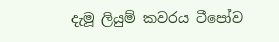දැමූ ලියුම් කවරය ටීපෝව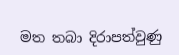මත තබා දිරාපත්වුණු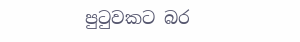පුටුවකට බර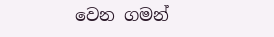වෙන ගමන්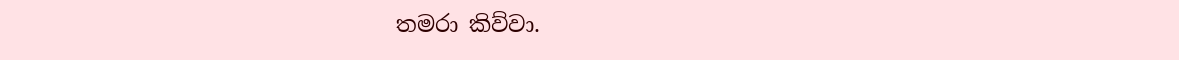තමරා කිව්වා.